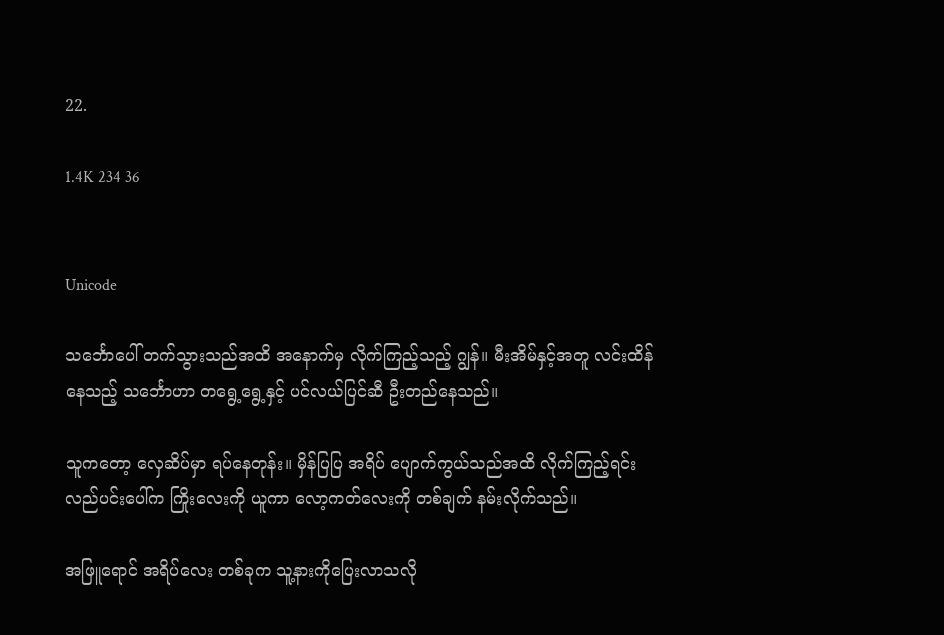22.

1.4K 234 36


Unicode

သင်္ဘောပေါ် တက်သွားသည်အထိ အနောက်မှ လိုက်ကြည့်သည့် ဂျွန်။ မီးအိမ်နှင့်အတူ လင်းထိန်နေသည့် သင်္ဘောဟာ တရွေ့ရွေ့နှင့် ပင်လယ်ပြင်ဆီ ဦးတည်နေသည်။

သူကတော့ လှေဆိပ်မှာ ရပ်နေတုန်း။ မှိန်ပြပြ အရိပ် ပျောက်ကွယ်သည်အထိ လိုက်ကြည့်ရင်း လည်ပင်းပေါ်က ကြိုးလေးကို ယူကာ လော့ကတ်လေးကို တစ်ချက် နမ်းလိုက်သည်။

အဖြူရောင် အရိပ်လေး တစ်ခုက သူ့နားကိုပြေးလာသလို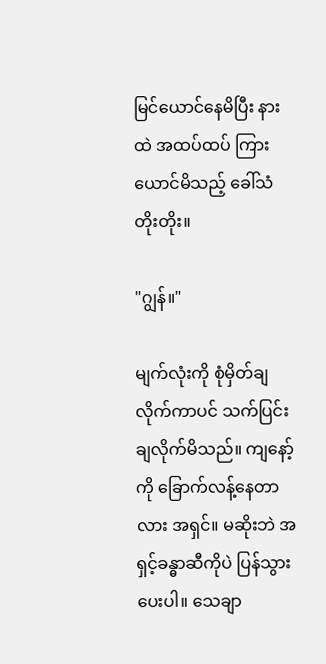မြင်ယောင်နေမိပြီး နားထဲ အထပ်ထပ် ကြားယောင်မိသည့် ခေါ်သံတိုးတိုး။

"ဂျွန်။"

မျက်လုံးကို စုံမှိတ်ချလိုက်ကာပင် သက်ပြင်းချလိုက်မိသည်။ ကျနော့်ကို ခြောက်လန့်နေတာလား အရှင်။ မဆိုးဘဲ အရှင့်ခန္ဓာဆီကိုပဲ ပြန်သွားပေးပါ။ သေချာ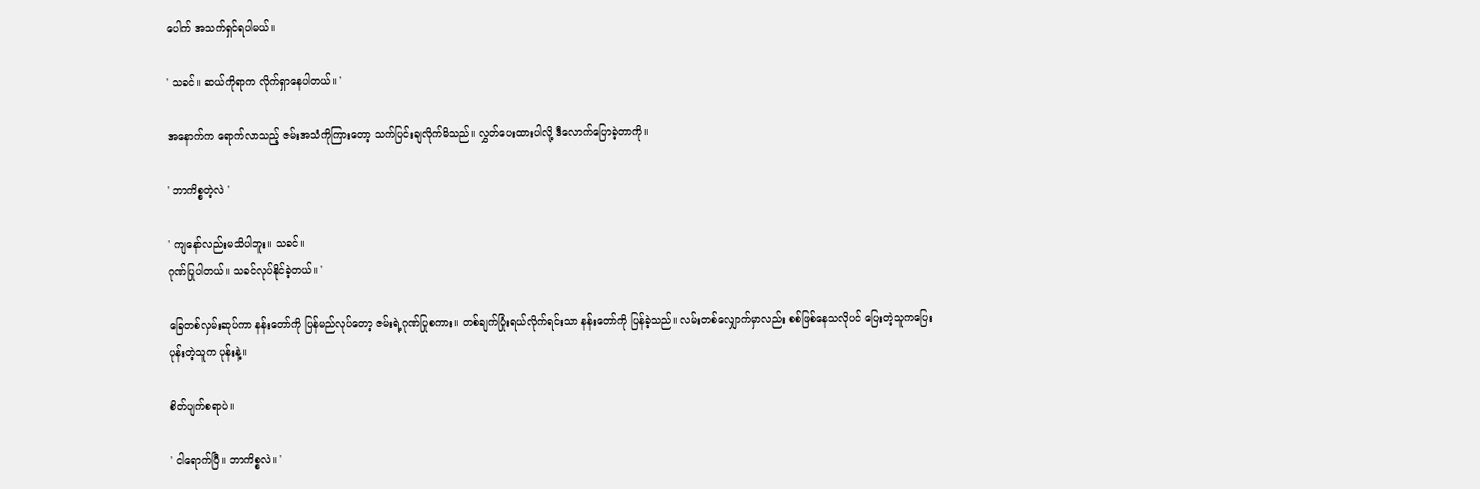ပေါက် အသက်ရှင်ရပါမယ်။

' သခင်။ ဆယ်ကိုရာက လိုက်ရှာနေပါတယ်။ '

အနောက်က ရောက်လာသည့် ဇမ်းအသံကိုကြားတော့ သက်ပြင်းချလိုက်မိသည်။ လွှတ်ပေးထားပါလို့ ဒီလောက်ပြောခဲ့တာကို။

' ဘာကိစ္စတဲ့လဲ '

' ကျနော်လည်းမသိပါဘူး။ သခင်။
ဂုဏ်ပြုပါတယ်။ သခင်လုပ်နိုင်ခဲ့တယ်။ '

ခြေတစ်လှမ်းဆုပ်ကာ နန်းတော်ကို ပြန်မည်လုပ်တော့ ဇမ်းရဲ့ဂုဏ်ပြုစကား။ တစ်ချက်ပြုံးရယ်လိုက်ရင်းသာ နန်းတော်ကို ပြန်ခဲ့သည်။ လမ်းတစ်လျှောက်မှာလည်း စစ်ဖြစ်နေသလိုပင် ပြေးတဲ့သူကပြေး ပုန်းတဲ့သူက ပုန်းနဲ့။

စိတ်ပျက်စရာပဲ။

' ငါရောက်ပြီ။ ဘာကိစ္စလဲ။ '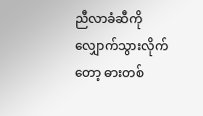ညီလာခံဆီကို လျှောက်သွားလိုက်တော့ ဓားတစ်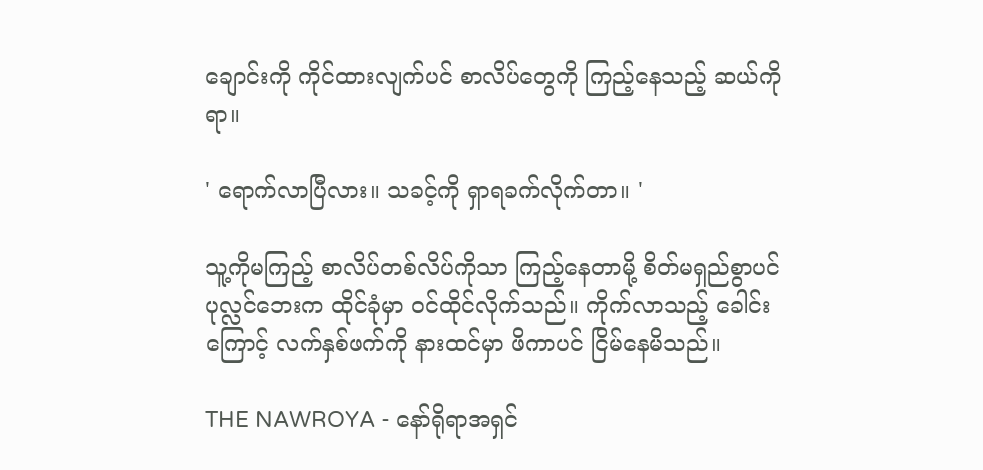ချောင်းကို ကိုင်ထားလျက်ပင် စာလိပ်တွေကို ကြည့်နေသည့် ဆယ်ကိုရာ။

' ရောက်လာပြီလား။ သခင့်ကို ရှာရခက်လိုက်တာ။ '

သူ့ကိုမကြည့် စာလိပ်တစ်လိပ်ကိုသာ ကြည့်နေတာမို့ စိတ်မရှည်စွာပင် ပုလ္လင်ဘေးက ထိုင်ခုံမှာ ဝင်ထိုင်လိုက်သည်။ ကိုက်လာသည့် ခေါင်းကြောင့် လက်နှစ်ဖက်ကို နားထင်မှာ ဖိကာပင် ငြိမ်နေမိသည်။

THE NAWROYA - နော်ရိုရာအရှင်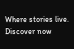Where stories live. Discover now